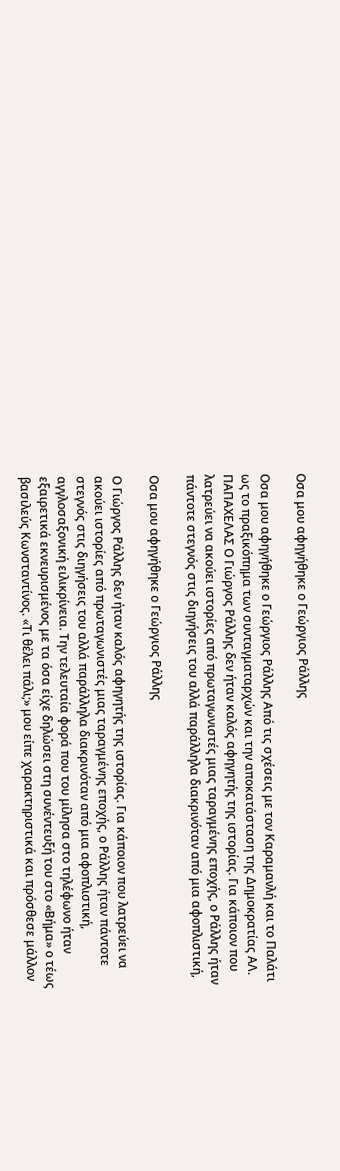Οσα μου αφηγήθηκε ο Γεώργιος Ράλλης

Οσα μου αφηγήθηκε ο Γεώργιος Ράλλης Από τις σχέσεις με τον Καραμανλή και το Παλάτι ως το πραξικόπημα των συνταγματαρχών και την αποκατάσταση της Δημοκρατίας ΑΛ. ΠΑΠΑΧΕΛΑΣ Ο Γιώργος Ράλλης δεν ήταν καλός αφηγητής της ιστορίας. Για κάποιον που λατρεύει να ακούει ιστορίες από πρωταγωνιστές μιας ταραγμένης εποχής, ο Ράλλης ήταν πάντοτε στεγνός στις διηγήσεις του αλλά παράλληλα διακρινόταν από μια αφοπλιστική,

Οσα μου αφηγήθηκε ο Γεώργιος Ράλλης

Ο Γιώργος Ράλλης δεν ήταν καλός αφηγητής της ιστορίας. Για κάποιον που λατρεύει να ακούει ιστορίες από πρωταγωνιστές μιας ταραγμένης εποχής, ο Ράλλης ήταν πάντοτε στεγνός στις διηγήσεις του αλλά παράλληλα διακρινόταν από μια αφοπλιστική, αγγλοσαξονική ειλικρίνεια. Την τελευταία φορά που του μίλησα στο τηλέφωνο ήταν εξαιρετικά εκνευρισμένος με τα όσα είχε δηλώσει στη συνέντευξή του στο «Βήμα» ο τέως βασιλεύς Κωνσταντίνος. «Τι θέλει πάλι;» μου είπε χαρακτηριστικά και πρόσθεσε μάλλον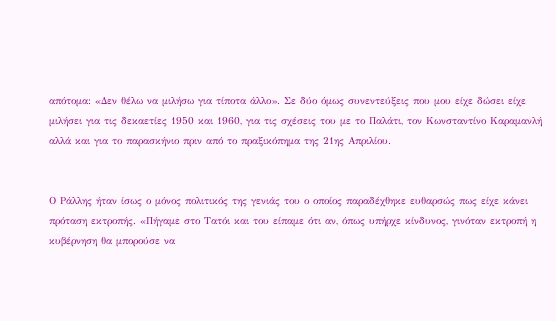απότομα: «Δεν θέλω να μιλήσω για τίποτα άλλο». Σε δύο όμως συνεντεύξεις που μου είχε δώσει είχε μιλήσει για τις δεκαετίες 1950 και 1960, για τις σχέσεις του με το Παλάτι, τον Κωνσταντίνο Καραμανλή αλλά και για το παρασκήνιο πριν από το πραξικόπημα της 21ης Απριλίου.


Ο Ράλλης ήταν ίσως ο μόνος πολιτικός της γενιάς του ο οποίος παραδέχθηκε ευθαρσώς πως είχε κάνει πρόταση εκτροπής. «Πήγαμε στο Τατόι και του είπαμε ότι αν, όπως υπήρχε κίνδυνος, γινόταν εκτροπή η κυβέρνηση θα μπορούσε να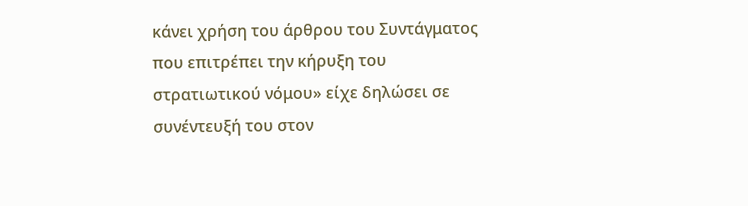κάνει χρήση του άρθρου του Συντάγματος που επιτρέπει την κήρυξη του στρατιωτικού νόμου» είχε δηλώσει σε συνέντευξή του στον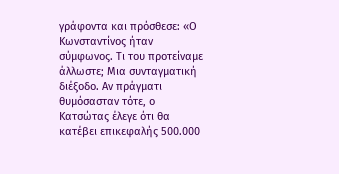γράφοντα και πρόσθεσε: «Ο Κωνσταντίνος ήταν σύμφωνος. Τι του προτείναμε άλλωστε; Μια συνταγματική διέξοδο. Αν πράγματι θυμόσασταν τότε, ο Κατσώτας έλεγε ότι θα κατέβει επικεφαλής 500.000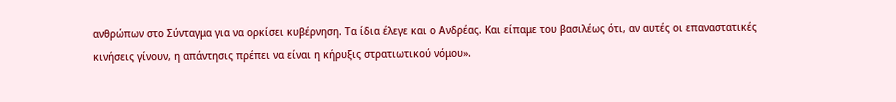ανθρώπων στο Σύνταγμα για να ορκίσει κυβέρνηση. Τα ίδια έλεγε και ο Ανδρέας. Και είπαμε του βασιλέως ότι, αν αυτές οι επαναστατικές κινήσεις γίνουν, η απάντησις πρέπει να είναι η κήρυξις στρατιωτικού νόμου».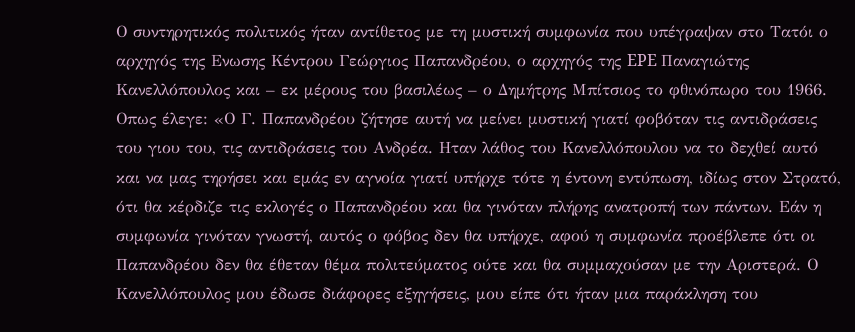Ο συντηρητικός πολιτικός ήταν αντίθετος με τη μυστική συμφωνία που υπέγραψαν στο Τατόι ο αρχηγός της Ενωσης Κέντρου Γεώργιος Παπανδρέου, ο αρχηγός της EPE Παναγιώτης Κανελλόπουλος και – εκ μέρους του βασιλέως – ο Δημήτρης Μπίτσιος το φθινόπωρο του 1966. Οπως έλεγε: «Ο Γ. Παπανδρέου ζήτησε αυτή να μείνει μυστική γιατί φοβόταν τις αντιδράσεις του γιου του, τις αντιδράσεις του Ανδρέα. Ηταν λάθος του Κανελλόπουλου να το δεχθεί αυτό και να μας τηρήσει και εμάς εν αγνοία γιατί υπήρχε τότε η έντονη εντύπωση, ιδίως στον Στρατό, ότι θα κέρδιζε τις εκλογές ο Παπανδρέου και θα γινόταν πλήρης ανατροπή των πάντων. Εάν η συμφωνία γινόταν γνωστή, αυτός ο φόβος δεν θα υπήρχε, αφού η συμφωνία προέβλεπε ότι οι Παπανδρέου δεν θα έθεταν θέμα πολιτεύματος ούτε και θα συμμαχούσαν με την Αριστερά. Ο Κανελλόπουλος μου έδωσε διάφορες εξηγήσεις, μου είπε ότι ήταν μια παράκληση του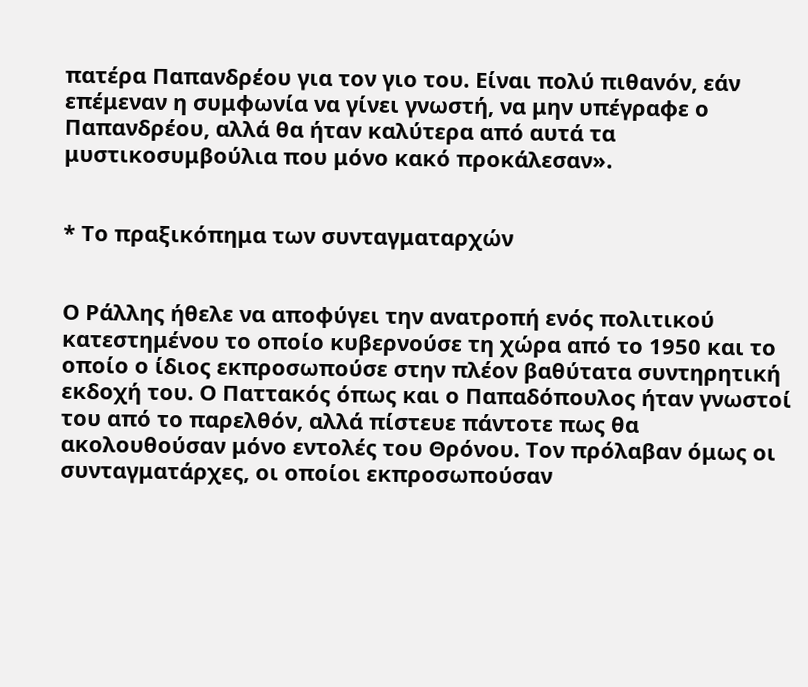πατέρα Παπανδρέου για τον γιο του. Είναι πολύ πιθανόν, εάν επέμεναν η συμφωνία να γίνει γνωστή, να μην υπέγραφε ο Παπανδρέου, αλλά θα ήταν καλύτερα από αυτά τα μυστικοσυμβούλια που μόνο κακό προκάλεσαν».


* Το πραξικόπημα των συνταγματαρχών


Ο Ράλλης ήθελε να αποφύγει την ανατροπή ενός πολιτικού κατεστημένου το οποίο κυβερνούσε τη χώρα από το 1950 και το οποίο ο ίδιος εκπροσωπούσε στην πλέον βαθύτατα συντηρητική εκδοχή του. Ο Παττακός όπως και ο Παπαδόπουλος ήταν γνωστοί του από το παρελθόν, αλλά πίστευε πάντοτε πως θα ακολουθούσαν μόνο εντολές του Θρόνου. Τον πρόλαβαν όμως οι συνταγματάρχες, οι οποίοι εκπροσωπούσαν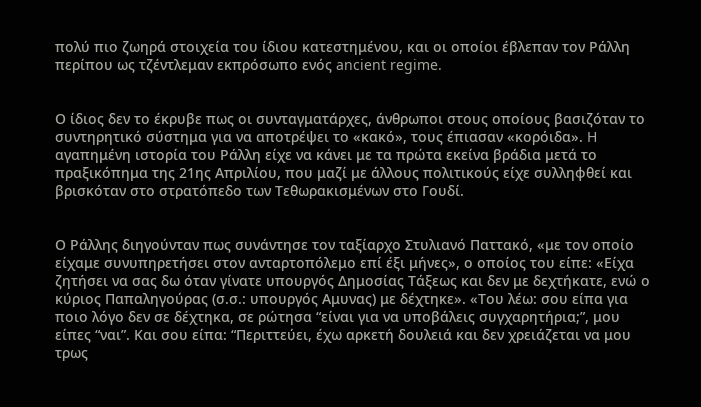πολύ πιο ζωηρά στοιχεία του ίδιου κατεστημένου, και οι οποίοι έβλεπαν τον Ράλλη περίπου ως τζέντλεμαν εκπρόσωπο ενός ancient regime.


Ο ίδιος δεν το έκρυβε πως οι συνταγματάρχες, άνθρωποι στους οποίους βασιζόταν το συντηρητικό σύστημα για να αποτρέψει το «κακό», τους έπιασαν «κορόιδα». H αγαπημένη ιστορία του Ράλλη είχε να κάνει με τα πρώτα εκείνα βράδια μετά το πραξικόπημα της 21ης Απριλίου, που μαζί με άλλους πολιτικούς είχε συλληφθεί και βρισκόταν στο στρατόπεδο των Τεθωρακισμένων στο Γουδί.


Ο Ράλλης διηγούνταν πως συνάντησε τον ταξίαρχο Στυλιανό Παττακό, «με τον οποίο είχαμε συνυπηρετήσει στον ανταρτοπόλεμο επί έξι μήνες», ο οποίος του είπε: «Είχα ζητήσει να σας δω όταν γίνατε υπουργός Δημοσίας Τάξεως και δεν με δεχτήκατε, ενώ ο κύριος Παπαληγούρας (σ.σ.: υπουργός Αμυνας) με δέχτηκε». «Του λέω: σου είπα για ποιο λόγο δεν σε δέχτηκα, σε ρώτησα “είναι για να υποβάλεις συγχαρητήρια;”, μου είπες “ναι”. Και σου είπα: “Περιττεύει, έχω αρκετή δουλειά και δεν χρειάζεται να μου τρως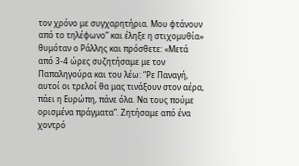τον χρόνο με συγχαρητήρια. Μου φτάνουν από το τηλέφωνο” και έληξε η στιχομυθία» θυμόταν ο Ράλλης και πρόσθετε: «Μετά από 3-4 ώρες συζητήσαμε με τον Παπαληγούρα και του λέω: “Ρε Παναγή, αυτοί οι τρελοί θα μας τινάξουν στον αέρα, πάει η Ευρώπη, πάνε όλα. Να τους πούμε ορισμένα πράγματα”. Ζητήσαμε από ένα χοντρό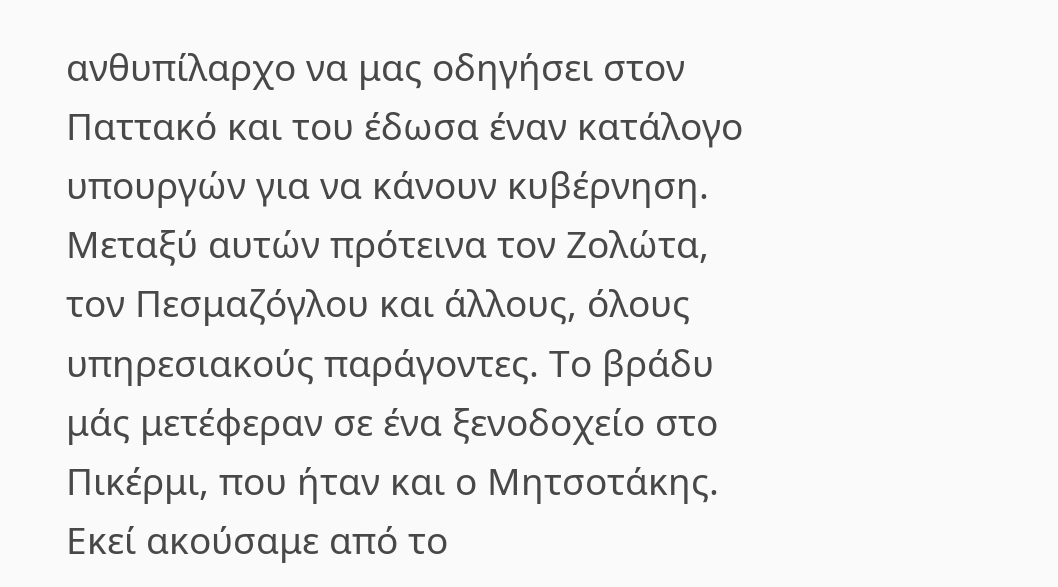ανθυπίλαρχο να μας οδηγήσει στον Παττακό και του έδωσα έναν κατάλογο υπουργών για να κάνουν κυβέρνηση. Μεταξύ αυτών πρότεινα τον Ζολώτα, τον Πεσμαζόγλου και άλλους, όλους υπηρεσιακούς παράγοντες. Το βράδυ μάς μετέφεραν σε ένα ξενοδοχείο στο Πικέρμι, που ήταν και ο Μητσοτάκης. Εκεί ακούσαμε από το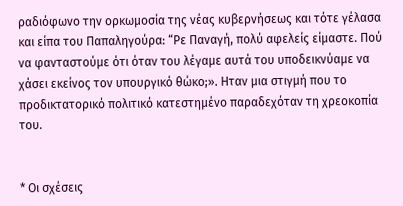ραδιόφωνο την ορκωμοσία της νέας κυβερνήσεως και τότε γέλασα και είπα του Παπαληγούρα: “Ρε Παναγή, πολύ αφελείς είμαστε. Πού να φανταστούμε ότι όταν του λέγαμε αυτά του υποδεικνύαμε να χάσει εκείνος τον υπουργικό θώκο;». Ηταν μια στιγμή που το προδικτατορικό πολιτικό κατεστημένο παραδεχόταν τη χρεοκοπία του.


* Οι σχέσεις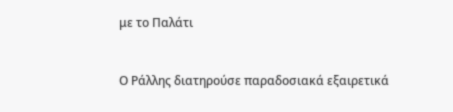με το Παλάτι


Ο Ράλλης διατηρούσε παραδοσιακά εξαιρετικά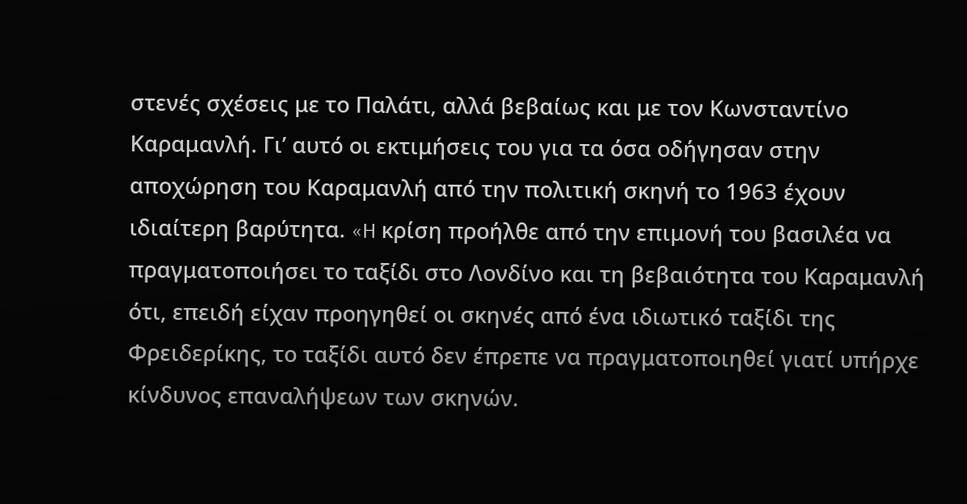στενές σχέσεις με το Παλάτι, αλλά βεβαίως και με τον Κωνσταντίνο Καραμανλή. Γι’ αυτό οι εκτιμήσεις του για τα όσα οδήγησαν στην αποχώρηση του Καραμανλή από την πολιτική σκηνή το 1963 έχουν ιδιαίτερη βαρύτητα. «H κρίση προήλθε από την επιμονή του βασιλέα να πραγματοποιήσει το ταξίδι στο Λονδίνο και τη βεβαιότητα του Καραμανλή ότι, επειδή είχαν προηγηθεί οι σκηνές από ένα ιδιωτικό ταξίδι της Φρειδερίκης, το ταξίδι αυτό δεν έπρεπε να πραγματοποιηθεί γιατί υπήρχε κίνδυνος επαναλήψεων των σκηνών.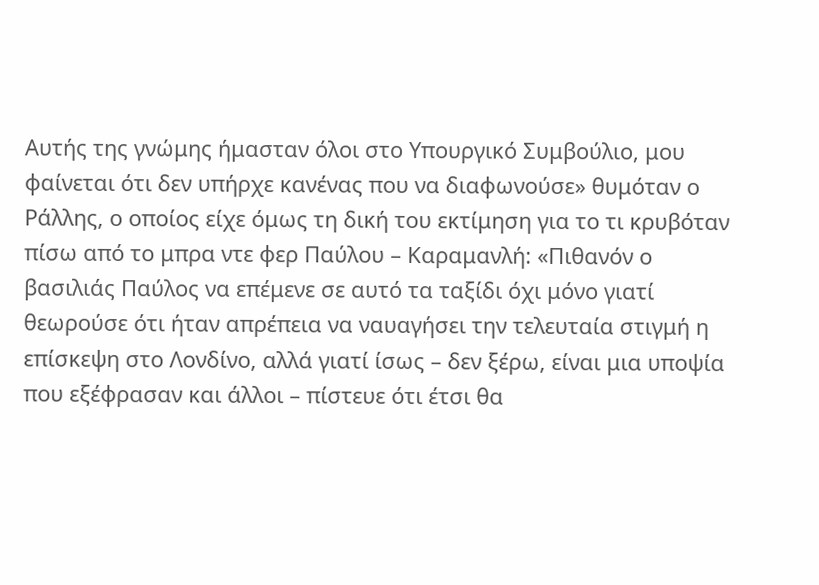Αυτής της γνώμης ήμασταν όλοι στο Υπουργικό Συμβούλιο, μου φαίνεται ότι δεν υπήρχε κανένας που να διαφωνούσε» θυμόταν ο Ράλλης, ο οποίος είχε όμως τη δική του εκτίμηση για το τι κρυβόταν πίσω από το μπρα ντε φερ Παύλου – Καραμανλή: «Πιθανόν ο βασιλιάς Παύλος να επέμενε σε αυτό τα ταξίδι όχι μόνο γιατί θεωρούσε ότι ήταν απρέπεια να ναυαγήσει την τελευταία στιγμή η επίσκεψη στο Λονδίνο, αλλά γιατί ίσως – δεν ξέρω, είναι μια υποψία που εξέφρασαν και άλλοι – πίστευε ότι έτσι θα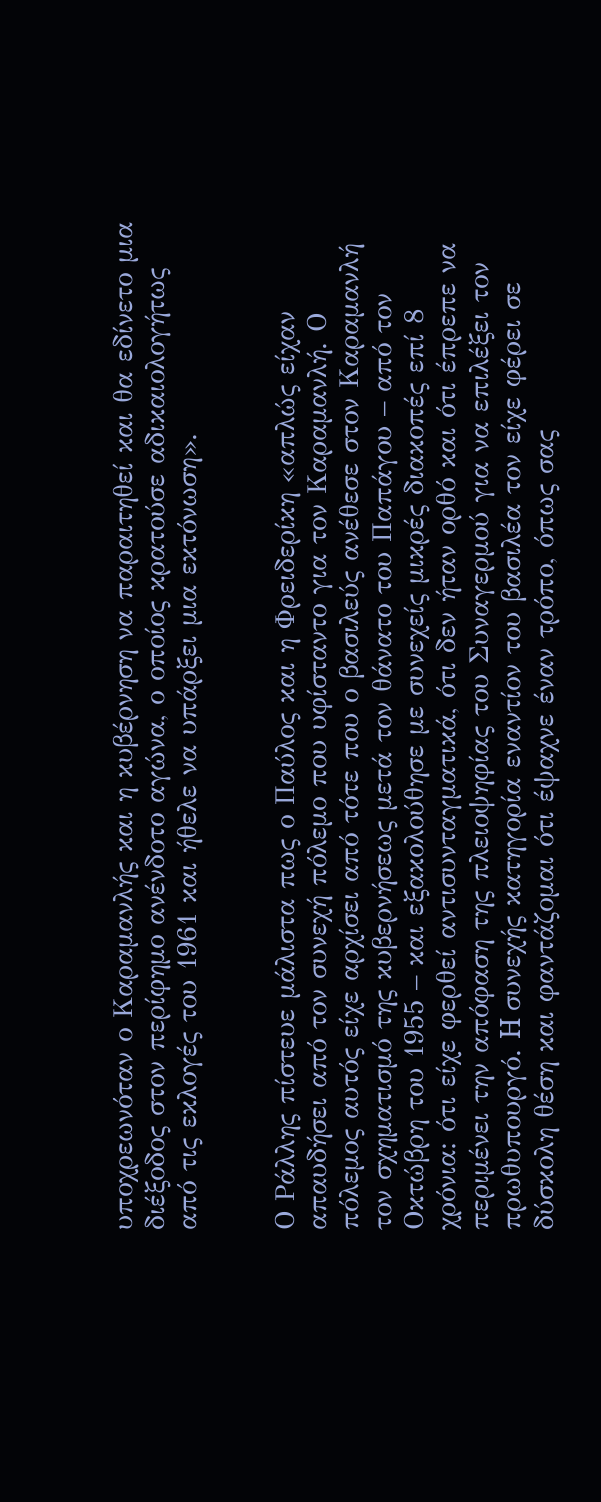υποχρεωνόταν ο Καραμανλής και η κυβέρνηση να παραιτηθεί και θα εδίνετο μια διέξοδος στον περίφημο ανένδοτο αγώνα, ο οποίος κρατούσε αδικαιολογήτως από τις εκλογές του 1961 και ήθελε να υπάρξει μια εκτόνωση».


Ο Ράλλης πίστευε μάλιστα πως ο Παύλος και η Φρειδερίκη «απλώς είχαν απαυδήσει από τον συνεχή πόλεμο που υφίσταντο για τον Καραμανλή. Ο πόλεμος αυτός είχε αρχίσει από τότε που ο βασιλεύς ανέθεσε στον Καραμανλή τον σχηματισμό της κυβερνήσεως μετά τον θάνατο του Παπάγου – από τον Οκτώβρη του 1955 – και εξακολούθησε με συνεχείς μικρές διακοπές επί 8 χρόνια: ότι είχε φερθεί αντισυνταγματικά, ότι δεν ήταν ορθό και ότι έπρεπε να περιμένει την απόφαση της πλειοψηφίας του Συναγερμού για να επιλέξει τον πρωθυπουργό. H συνεχής κατηγορία εναντίον του βασιλέα τον είχε φέρει σε δύσκολη θέση και φαντάζομαι ότι έψαχνε έναν τρόπο, όπως σας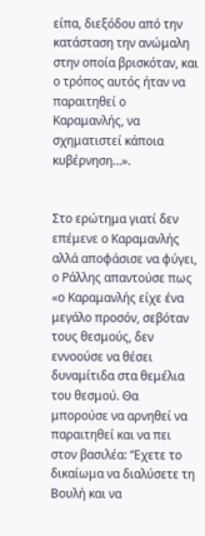είπα, διεξόδου από την κατάσταση την ανώμαλη στην οποία βρισκόταν, και ο τρόπος αυτός ήταν να παραιτηθεί ο Καραμανλής, να σχηματιστεί κάποια κυβέρνηση…».


Στο ερώτημα γιατί δεν επέμενε ο Καραμανλής αλλά αποφάσισε να φύγει, ο Ράλλης απαντούσε πως «ο Καραμανλής είχε ένα μεγάλο προσόν, σεβόταν τους θεσμούς, δεν εννοούσε να θέσει δυναμίτιδα στα θεμέλια του θεσμού. Θα μπορούσε να αρνηθεί να παραιτηθεί και να πει στον βασιλέα: “Εχετε το δικαίωμα να διαλύσετε τη Βουλή και να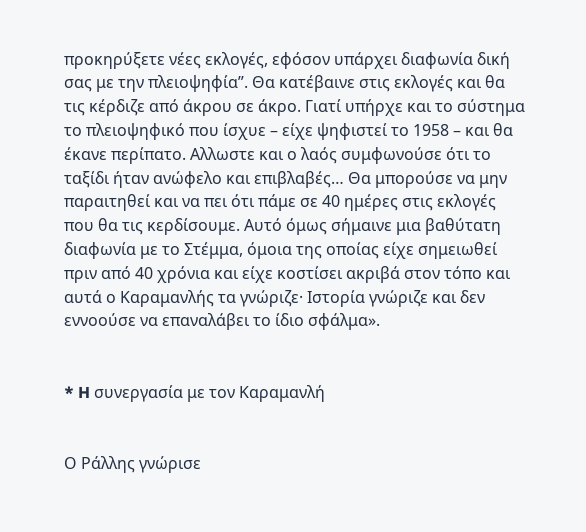προκηρύξετε νέες εκλογές, εφόσον υπάρχει διαφωνία δική σας με την πλειοψηφία”. Θα κατέβαινε στις εκλογές και θα τις κέρδιζε από άκρου σε άκρο. Γιατί υπήρχε και το σύστημα το πλειοψηφικό που ίσχυε – είχε ψηφιστεί το 1958 – και θα έκανε περίπατο. Αλλωστε και ο λαός συμφωνούσε ότι το ταξίδι ήταν ανώφελο και επιβλαβές… Θα μπορούσε να μην παραιτηθεί και να πει ότι πάμε σε 40 ημέρες στις εκλογές που θα τις κερδίσουμε. Αυτό όμως σήμαινε μια βαθύτατη διαφωνία με το Στέμμα, όμοια της οποίας είχε σημειωθεί πριν από 40 χρόνια και είχε κοστίσει ακριβά στον τόπο και αυτά ο Καραμανλής τα γνώριζε· Ιστορία γνώριζε και δεν εννοούσε να επαναλάβει το ίδιο σφάλμα».


* H συνεργασία με τον Καραμανλή


Ο Ράλλης γνώρισε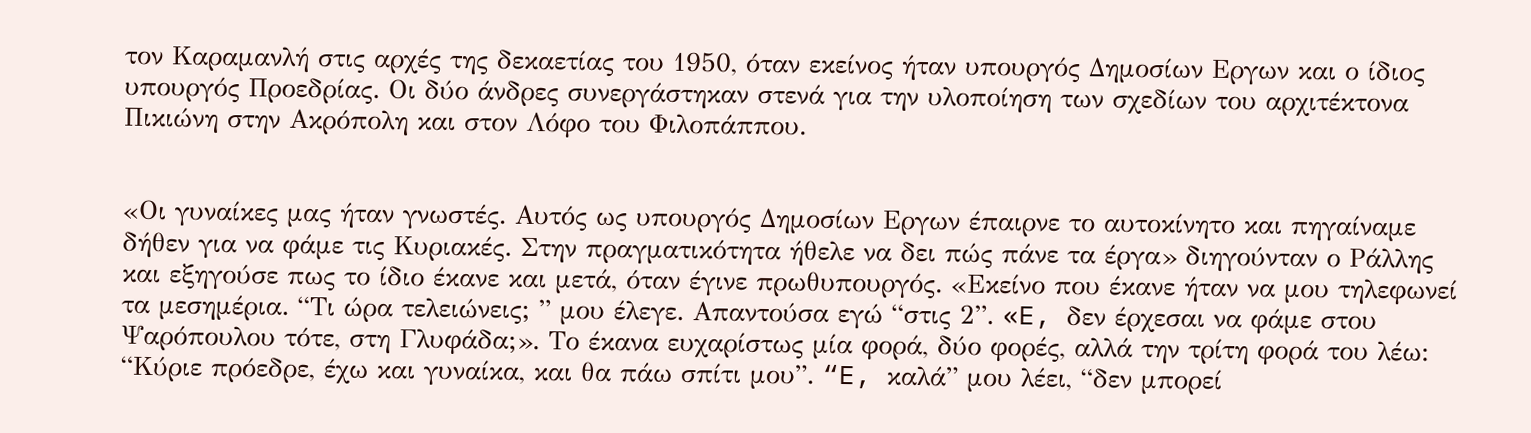τον Καραμανλή στις αρχές της δεκαετίας του 1950, όταν εκείνος ήταν υπουργός Δημοσίων Εργων και ο ίδιος υπουργός Προεδρίας. Οι δύο άνδρες συνεργάστηκαν στενά για την υλοποίηση των σχεδίων του αρχιτέκτονα Πικιώνη στην Ακρόπολη και στον Λόφο του Φιλοπάππου.


«Οι γυναίκες μας ήταν γνωστές. Αυτός ως υπουργός Δημοσίων Εργων έπαιρνε το αυτοκίνητο και πηγαίναμε δήθεν για να φάμε τις Κυριακές. Στην πραγματικότητα ήθελε να δει πώς πάνε τα έργα» διηγούνταν ο Ράλλης και εξηγούσε πως το ίδιο έκανε και μετά, όταν έγινε πρωθυπουργός. «Εκείνο που έκανε ήταν να μου τηλεφωνεί τα μεσημέρια. “Τι ώρα τελειώνεις; ” μου έλεγε. Απαντούσα εγώ “στις 2”. «E, δεν έρχεσαι να φάμε στου Ψαρόπουλου τότε, στη Γλυφάδα;». Το έκανα ευχαρίστως μία φορά, δύο φορές, αλλά την τρίτη φορά του λέω: “Κύριε πρόεδρε, έχω και γυναίκα, και θα πάω σπίτι μου”. “E, καλά” μου λέει, “δεν μπορεί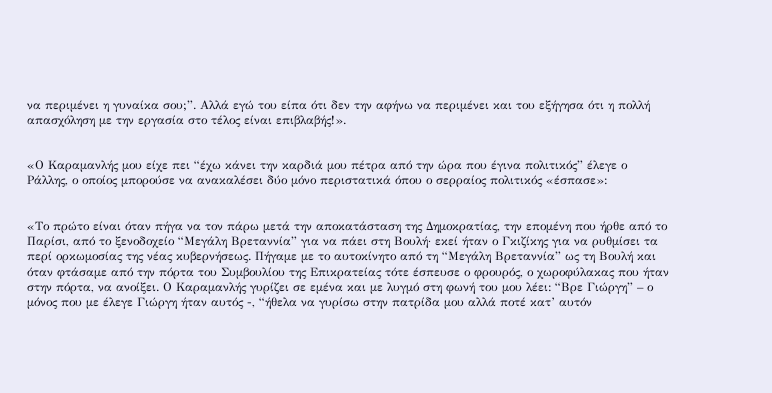να περιμένει η γυναίκα σου;”. Αλλά εγώ του είπα ότι δεν την αφήνω να περιμένει και του εξήγησα ότι η πολλή απασχόληση με την εργασία στο τέλος είναι επιβλαβής!».


«Ο Καραμανλής μου είχε πει “έχω κάνει την καρδιά μου πέτρα από την ώρα που έγινα πολιτικός” έλεγε ο Ράλλης, ο οποίος μπορούσε να ανακαλέσει δύο μόνο περιστατικά όπου ο σερραίος πολιτικός «έσπασε»:


«Το πρώτο είναι όταν πήγα να τον πάρω μετά την αποκατάσταση της Δημοκρατίας, την επομένη που ήρθε από το Παρίσι, από το ξενοδοχείο “Μεγάλη Βρεταννία” για να πάει στη Βουλή· εκεί ήταν ο Γκιζίκης για να ρυθμίσει τα περί ορκωμοσίας της νέας κυβερνήσεως. Πήγαμε με το αυτοκίνητο από τη “Μεγάλη Βρεταννία” ως τη Βουλή και όταν φτάσαμε από την πόρτα του Συμβουλίου της Επικρατείας τότε έσπευσε ο φρουρός, ο χωροφύλακας που ήταν στην πόρτα, να ανοίξει. Ο Καραμανλής γυρίζει σε εμένα και με λυγμό στη φωνή του μου λέει: “Βρε Γιώργη” – ο μόνος που με έλεγε Γιώργη ήταν αυτός -, “ήθελα να γυρίσω στην πατρίδα μου αλλά ποτέ κατ’ αυτόν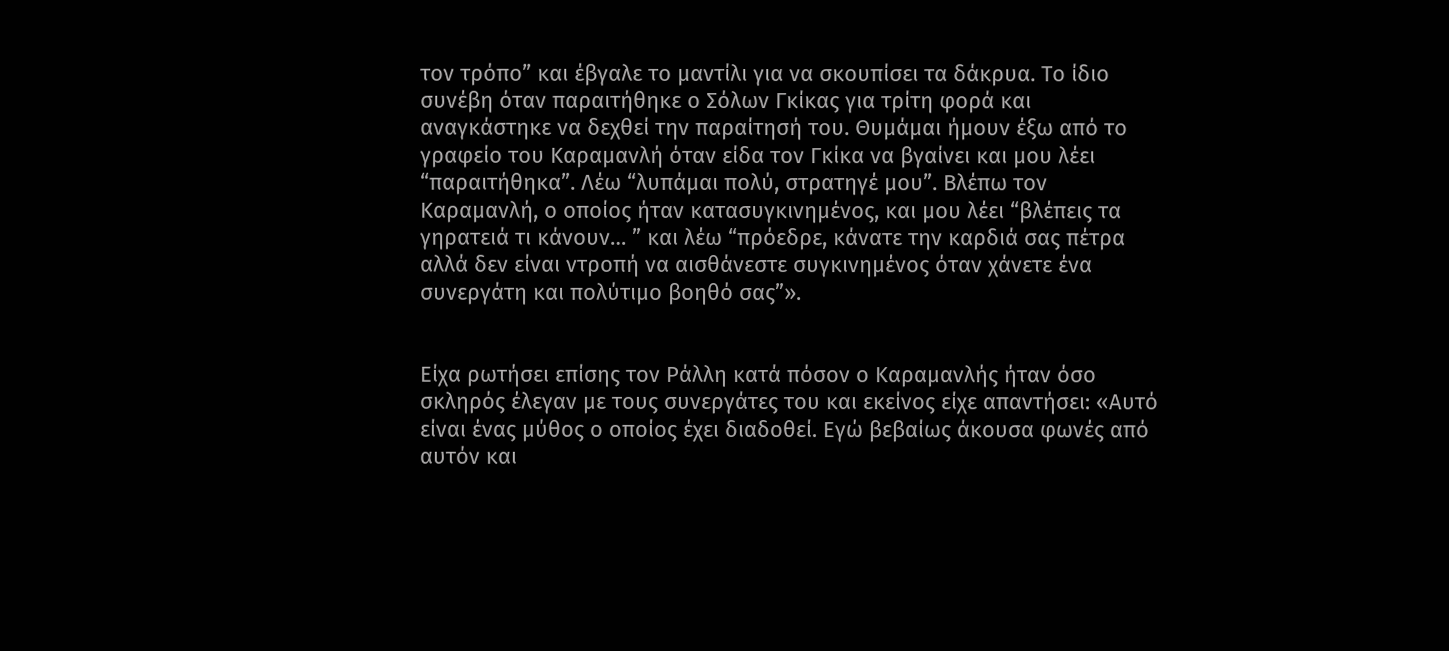τον τρόπο” και έβγαλε το μαντίλι για να σκουπίσει τα δάκρυα. Το ίδιο συνέβη όταν παραιτήθηκε ο Σόλων Γκίκας για τρίτη φορά και αναγκάστηκε να δεχθεί την παραίτησή του. Θυμάμαι ήμουν έξω από το γραφείο του Καραμανλή όταν είδα τον Γκίκα να βγαίνει και μου λέει “παραιτήθηκα”. Λέω “λυπάμαι πολύ, στρατηγέ μου”. Βλέπω τον Καραμανλή, ο οποίος ήταν κατασυγκινημένος, και μου λέει “βλέπεις τα γηρατειά τι κάνουν… ” και λέω “πρόεδρε, κάνατε την καρδιά σας πέτρα αλλά δεν είναι ντροπή να αισθάνεστε συγκινημένος όταν χάνετε ένα συνεργάτη και πολύτιμο βοηθό σας”».


Είχα ρωτήσει επίσης τον Ράλλη κατά πόσον ο Καραμανλής ήταν όσο σκληρός έλεγαν με τους συνεργάτες του και εκείνος είχε απαντήσει: «Αυτό είναι ένας μύθος ο οποίος έχει διαδοθεί. Εγώ βεβαίως άκουσα φωνές από αυτόν και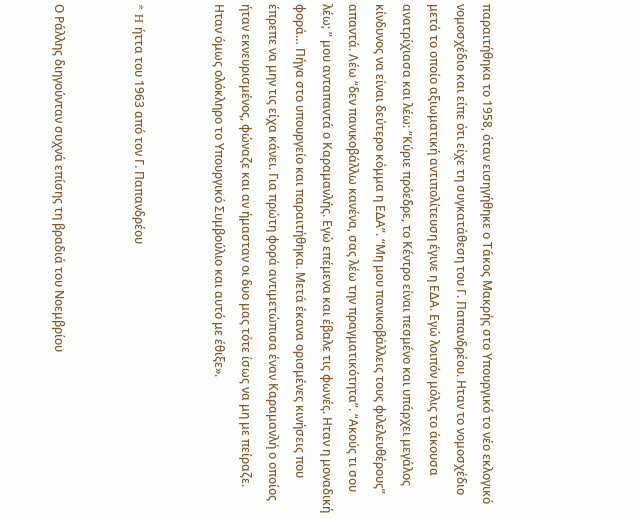παραιτήθηκα το 1958, όταν εισηγήθηκε ο Τάκος Μακρής στο Υπουργικό το νέο εκλογικό νομοσχέδιο και είπε ότι είχε τη συγκατάθεση του Γ. Παπανδρέου. Ηταν το νομοσχέδιο μετά το οποίο αξιωματική αντιπολίτευση έγινε η ΕΔΑ. Εγώ λοιπόν μόλις το άκουσα ανατρίχιασα και λέω: “Κύριε πρόεδρε, το Κέντρο είναι πεσμένο και υπάρχει μεγάλος κίνδυνος να είναι δεύτερο κόμμα η ΕΔΑ”. “Μη μου πανικοβάλλεις τους φιλελευθέρους” απαντά. Λέω “δεν πανικοβάλλω κανένα, σας λέω την πραγματικότητα”. “Ακούς τι σου λέω; ” μου ανταπαντά ο Καραμανλής. Εγώ επέμενα και έβαλε τις φωνές. Ηταν η μοναδική φορά… Πήγα στο υπουργείο και παραιτήθηκα. Μετά έκανα ορισμένες κινήσεις που έπρεπε να μην τις είχα κάνει. Για πρώτη φορά αντιμετώπισα έναν Καραμανλή ο οποίος ήταν εκνευρισμένος, φώναζε και αν ήμασταν οι δυο μας τότε ίσως να μη με πείραζε. Ηταν όμως ολόκληρο το Υπουργικό Συμβούλιο και αυτό με έθιξε».


* H ήττα του 1963 από τον Γ. Παπανδρέου


Ο Ράλλης διηγούνταν συχνά επίσης τη βραδιά του Νοεμβρίου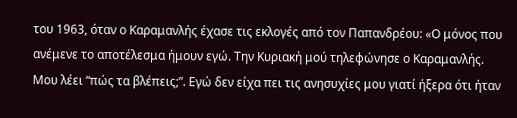του 1963, όταν ο Καραμανλής έχασε τις εκλογές από τον Παπανδρέου: «Ο μόνος που ανέμενε το αποτέλεσμα ήμουν εγώ. Την Κυριακή μού τηλεφώνησε ο Καραμανλής. Μου λέει “πώς τα βλέπεις;”. Εγώ δεν είχα πει τις ανησυχίες μου γιατί ήξερα ότι ήταν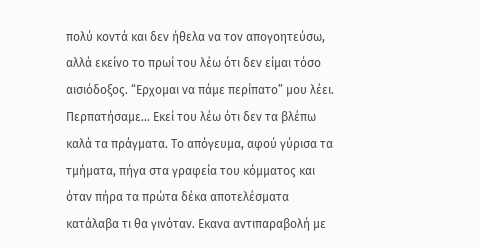πολύ κοντά και δεν ήθελα να τον απογοητεύσω, αλλά εκείνο το πρωί του λέω ότι δεν είμαι τόσο αισιόδοξος. “Ερχομαι να πάμε περίπατο” μου λέει. Περπατήσαμε… Εκεί του λέω ότι δεν τα βλέπω καλά τα πράγματα. Το απόγευμα, αφού γύρισα τα τμήματα, πήγα στα γραφεία του κόμματος και όταν πήρα τα πρώτα δέκα αποτελέσματα κατάλαβα τι θα γινόταν. Εκανα αντιπαραβολή με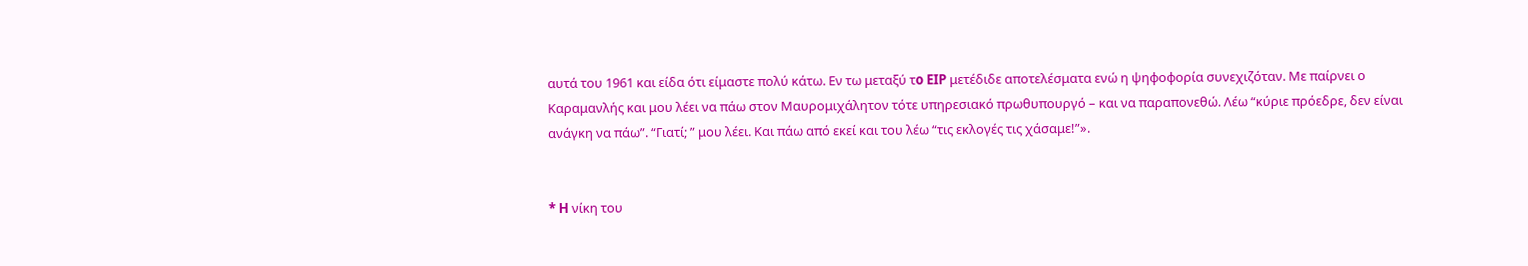αυτά του 1961 και είδα ότι είμαστε πολύ κάτω. Εν τω μεταξύ τo EIP μετέδιδε αποτελέσματα ενώ η ψηφοφορία συνεχιζόταν. Με παίρνει ο Καραμανλής και μου λέει να πάω στον Μαυρομιχάλητον τότε υπηρεσιακό πρωθυπουργό – και να παραπονεθώ. Λέω “κύριε πρόεδρε, δεν είναι ανάγκη να πάω”. “Γιατί; ” μου λέει. Και πάω από εκεί και του λέω “τις εκλογές τις χάσαμε!”».


* H νίκη του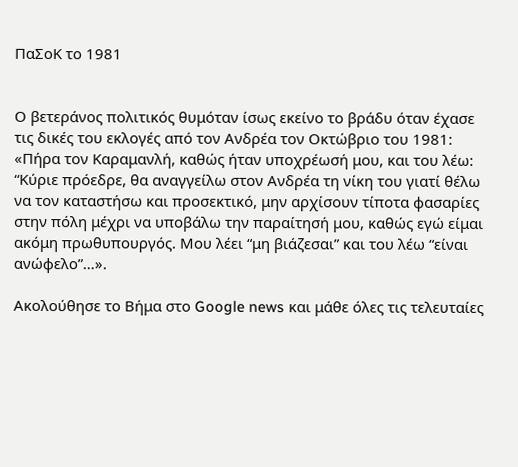ΠαΣοΚ το 1981


Ο βετεράνος πολιτικός θυμόταν ίσως εκείνο το βράδυ όταν έχασε τις δικές του εκλογές από τον Ανδρέα τον Οκτώβριο του 1981: «Πήρα τον Καραμανλή, καθώς ήταν υποχρέωσή μου, και του λέω: “Κύριε πρόεδρε, θα αναγγείλω στον Ανδρέα τη νίκη του γιατί θέλω να τον καταστήσω και προσεκτικό, μην αρχίσουν τίποτα φασαρίες στην πόλη μέχρι να υποβάλω την παραίτησή μου, καθώς εγώ είμαι ακόμη πρωθυπουργός. Μου λέει “μη βιάζεσαι” και του λέω “είναι ανώφελο”…».

Ακολούθησε το Βήμα στο Google news και μάθε όλες τις τελευταίες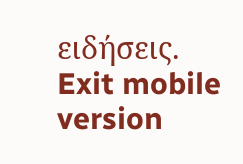ειδήσεις.
Exit mobile version